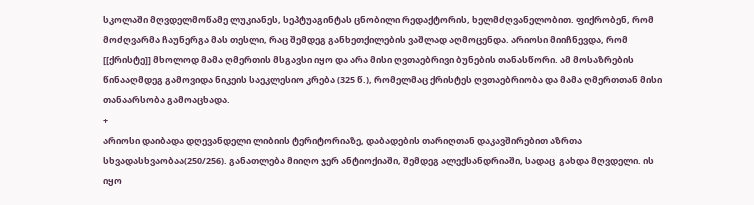სკოლაში მღვდელმოწამე ლუკიანეს, სეპტუაგინტას ცნობილი რედაქტორის, ხელმძღვანელობით. ფიქრობენ, რომ მოძღვარმა ჩაუნერგა მას თესლი, რაც შემდეგ განხეთქილების ვაშლად აღმოცენდა. არიოსი მიიჩნევდა, რომ [[ქრისტე]] მხოლოდ მამა ღმერთის მსგავსი იყო და არა მისი ღვთაებრივი ბუნების თანასწორი. ამ მოსაზრების წინააღმდეგ გამოვიდა ნიკეის საეკლესიო კრება (325 წ.), რომელმაც ქრისტეს ღვთაებრიობა და მამა ღმერთთან მისი თანაარსობა გამოაცხადა.
+
არიოსი დაიბადა დღევანდელი ლიბიის ტერიტორიაზე, დაბადების თარიღთან დაკავშირებით აზრთა სხვადასხვაობაა(250/256). განათლება მიიღო ჯერ ანტიოქიაში, შემდეგ ალექსანდრიაში, სადაც  გახდა მღვდელი. ის იყო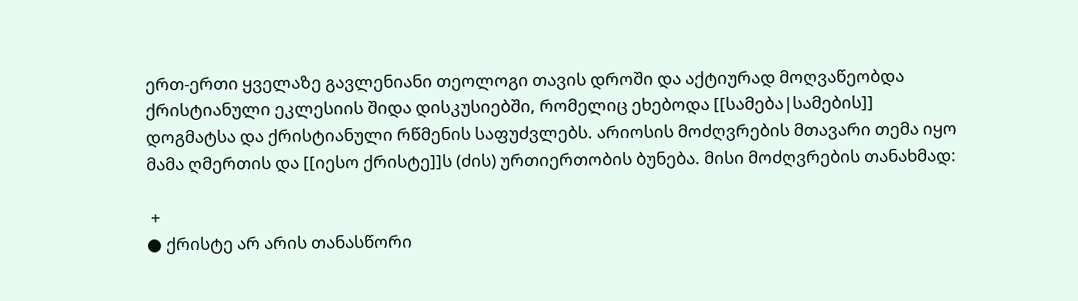ერთ-ერთი ყველაზე გავლენიანი თეოლოგი თავის დროში და აქტიურად მოღვაწეობდა ქრისტიანული ეკლესიის შიდა დისკუსიებში, რომელიც ეხებოდა [[სამება|სამების]] დოგმატსა და ქრისტიანული რწმენის საფუძვლებს. არიოსის მოძღვრების მთავარი თემა იყო მამა ღმერთის და [[იესო ქრისტე]]ს (ძის) ურთიერთობის ბუნება. მისი მოძღვრების თანახმად:

 +
● ქრისტე არ არის თანასწორი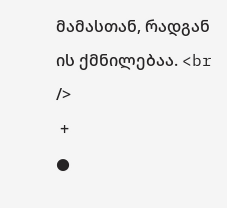მამასთან, რადგან ის ქმნილებაა. <br />
 +
●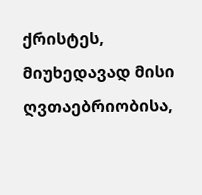ქრისტეს, მიუხედავად მისი ღვთაებრიობისა,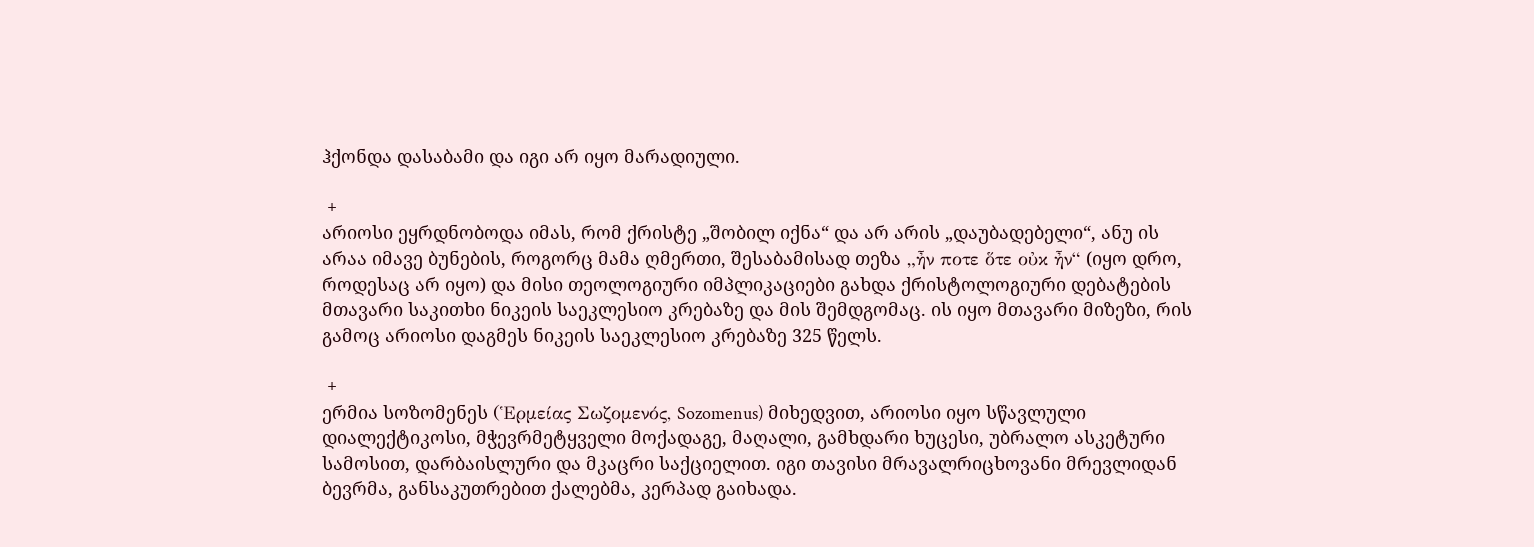ჰქონდა დასაბამი და იგი არ იყო მარადიული.

 +
არიოსი ეყრდნობოდა იმას, რომ ქრისტე „შობილ იქნა“ და არ არის „დაუბადებელი“, ანუ ის არაა იმავე ბუნების, როგორც მამა ღმერთი, შესაბამისად თეზა „ἦν ποτε ὅτε οὐκ ἦν“ (იყო დრო, როდესაც არ იყო) და მისი თეოლოგიური იმპლიკაციები გახდა ქრისტოლოგიური დებატების მთავარი საკითხი ნიკეის საეკლესიო კრებაზე და მის შემდგომაც. ის იყო მთავარი მიზეზი, რის გამოც არიოსი დაგმეს ნიკეის საეკლესიო კრებაზე 325 წელს.

 +
ერმია სოზომენეს (Ἑρμείας Σωζομενός, Sozomenus) მიხედვით, არიოსი იყო სწავლული დიალექტიკოსი, მჭევრმეტყველი მოქადაგე, მაღალი, გამხდარი ხუცესი, უბრალო ასკეტური სამოსით, დარბაისლური და მკაცრი საქციელით. იგი თავისი მრავალრიცხოვანი მრევლიდან ბევრმა, განსაკუთრებით ქალებმა, კერპად გაიხადა.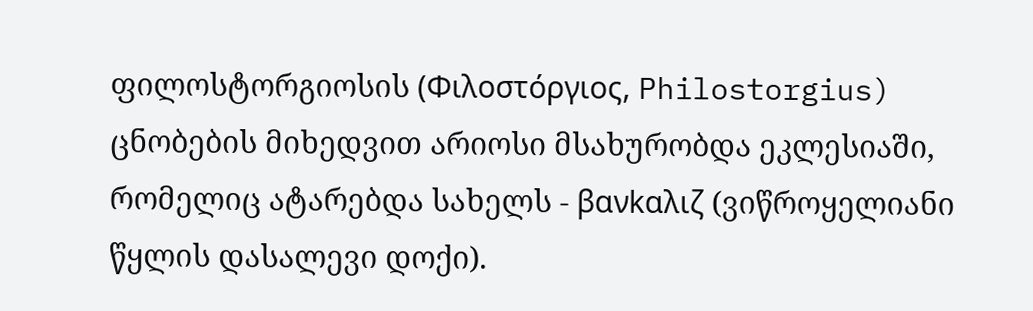ფილოსტორგიოსის (Φιλοστόργιος, Philostorgius) ცნობების მიხედვით არიოსი მსახურობდა ეკლესიაში, რომელიც ატარებდა სახელს - βανkαλιζ (ვიწროყელიანი წყლის დასალევი დოქი).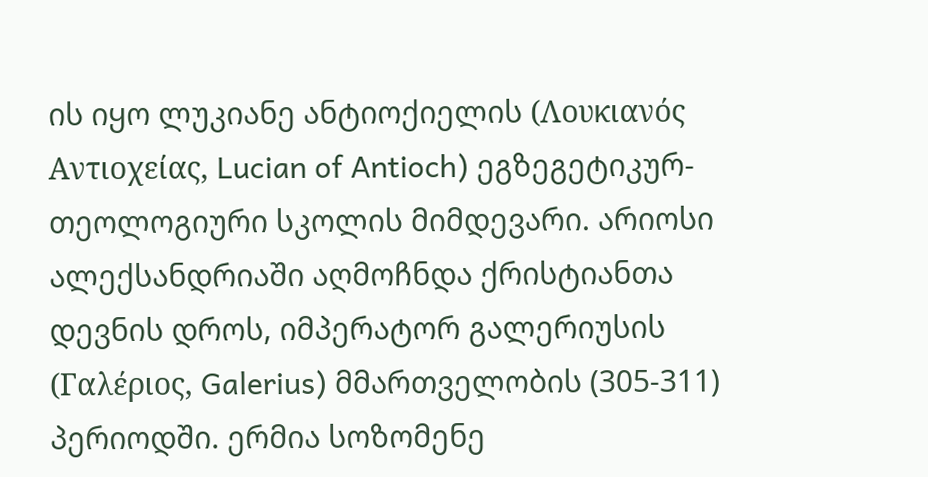ის იყო ლუკიანე ანტიოქიელის (Λουκιανός Αντιοχείας, Lucian of Antioch) ეგზეგეტიკურ-თეოლოგიური სკოლის მიმდევარი. არიოსი ალექსანდრიაში აღმოჩნდა ქრისტიანთა დევნის დროს, იმპერატორ გალერიუსის (Γαλέριος, Galerius) მმართველობის (305-311) პერიოდში. ერმია სოზომენე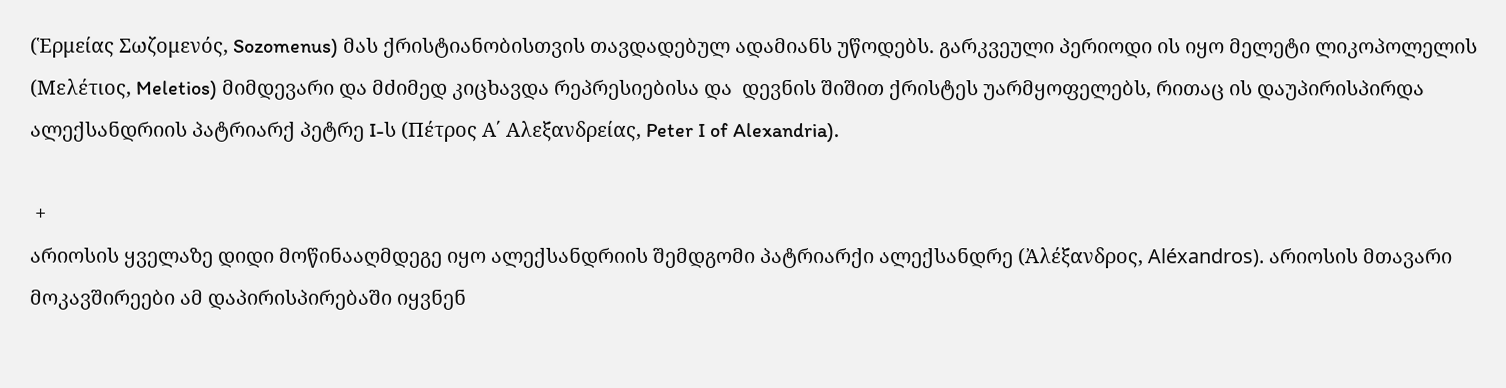(Ἑρμείας Σωζομενός, Sozomenus) მას ქრისტიანობისთვის თავდადებულ ადამიანს უწოდებს. გარკვეული პერიოდი ის იყო მელეტი ლიკოპოლელის (Μελέτιος, Meletios) მიმდევარი და მძიმედ კიცხავდა რეპრესიებისა და  დევნის შიშით ქრისტეს უარმყოფელებს, რითაც ის დაუპირისპირდა ალექსანდრიის პატრიარქ პეტრე I-ს (Πέτρος Α΄ Αλεξανδρείας, Peter I of Alexandria).

 +
არიოსის ყველაზე დიდი მოწინააღმდეგე იყო ალექსანდრიის შემდგომი პატრიარქი ალექსანდრე (Ἀλέξανδρος, Aléxandros). არიოსის მთავარი მოკავშირეები ამ დაპირისპირებაში იყვნენ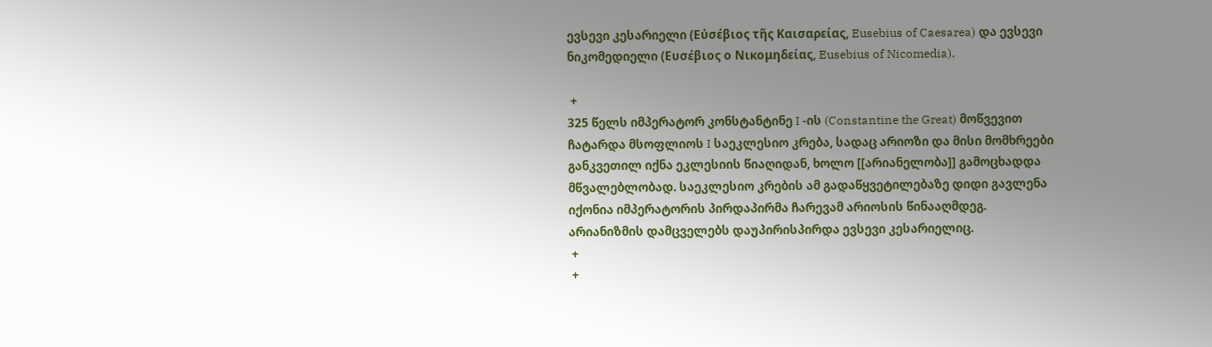ევსევი კესარიელი (Εὐσέβιος τῆς Καισαρείας, Eusebius of Caesarea) და ევსევი ნიკომედიელი (Ευσέβιος ο Νικομηδείας, Eusebius of Nicomedia).

 +
325 წელს იმპერატორ კონსტანტინე I -ის (Constantine the Great) მოწვევით ჩატარდა მსოფლიოს I საეკლესიო კრება, სადაც არიოზი და მისი მომხრეები განკვეთილ იქნა ეკლესიის წიაღიდან, ხოლო [[არიანელობა]] გამოცხადდა მწვალებლობად. საეკლესიო კრების ამ გადაწყვეტილებაზე დიდი გავლენა იქონია იმპერატორის პირდაპირმა ჩარევამ არიოსის წინააღმდეგ. არიანიზმის დამცველებს დაუპირისპირდა ევსევი კესარიელიც.
 +
 +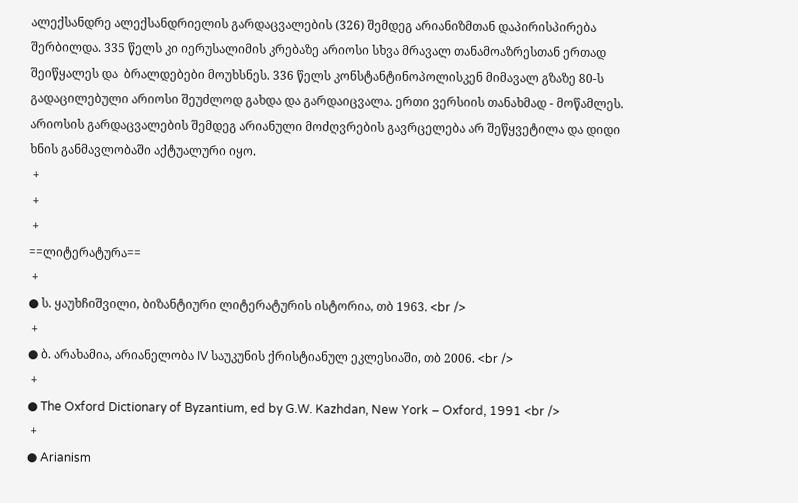ალექსანდრე ალექსანდრიელის გარდაცვალების (326) შემდეგ არიანიზმთან დაპირისპირება შერბილდა. 335 წელს კი იერუსალიმის კრებაზე არიოსი სხვა მრავალ თანამოაზრესთან ერთად შეიწყალეს და  ბრალდებები მოუხსნეს. 336 წელს კონსტანტინოპოლისკენ მიმავალ გზაზე 80-ს გადაცილებული არიოსი შეუძლოდ გახდა და გარდაიცვალა. ერთი ვერსიის თანახმად - მოწამლეს. არიოსის გარდაცვალების შემდეგ არიანული მოძღვრების გავრცელება არ შეწყვეტილა და დიდი ხნის განმავლობაში აქტუალური იყო.
 +
 +
 +
==ლიტერატურა==
 +
● ს. ყაუხჩიშვილი, ბიზანტიური ლიტერატურის ისტორია, თბ 1963. <br />
 +
● ბ. არახამია, არიანელობა IV საუკუნის ქრისტიანულ ეკლესიაში, თბ 2006. <br />
 +
● The Oxford Dictionary of Byzantium, ed by G.W. Kazhdan, New York – Oxford, 1991 <br />
 +
● Arianism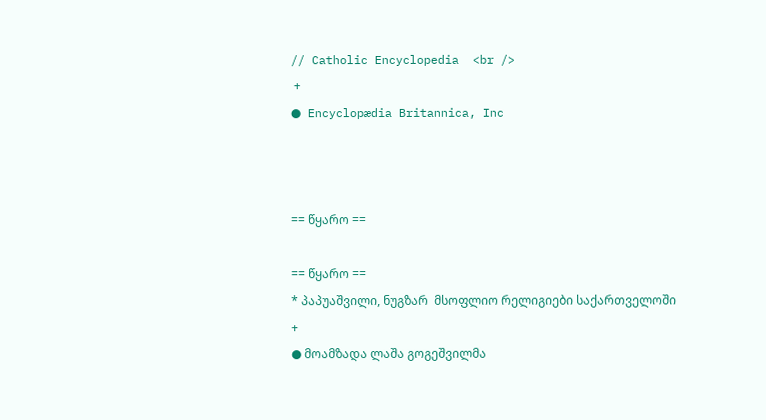// Catholic Encyclopedia  <br />
 +
● Encyclopædia Britannica, Inc



== წყარო ==

== წყარო ==
* პაპუაშვილი, ნუგზარ  მსოფლიო რელიგიები საქართველოში
+
● მოამზადა ლაშა გოგეშვილმა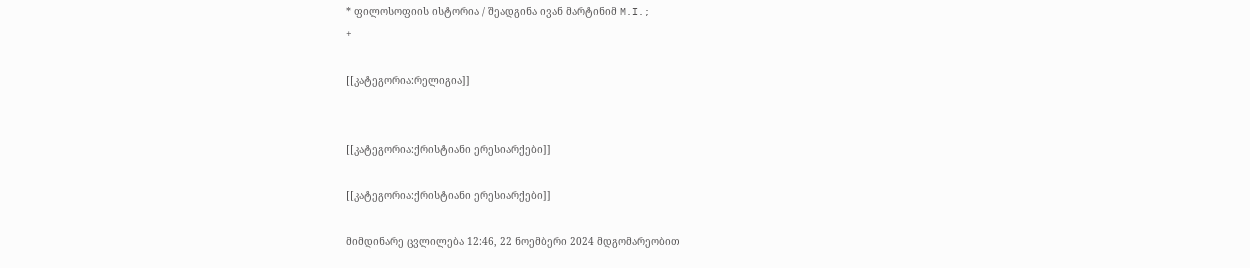* ფილოსოფიის ისტორია / შეადგინა ივან მარტინიმ M.I.;
+

[[კატეგორია:რელიგია]]


[[კატეგორია:ქრისტიანი ერესიარქები]]

[[კატეგორია:ქრისტიანი ერესიარქები]]

მიმდინარე ცვლილება 12:46, 22 ნოემბერი 2024 მდგომარეობით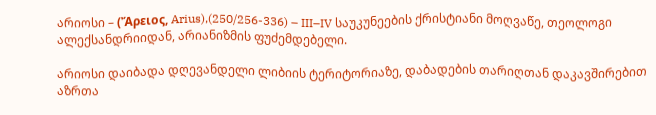არიოსი – (Ἄρειος, Arius),(250/256-336) – III–IV საუკუნეების ქრისტიანი მოღვაწე, თეოლოგი ალექსანდრიიდან, არიანიზმის ფუძემდებელი.

არიოსი დაიბადა დღევანდელი ლიბიის ტერიტორიაზე, დაბადების თარიღთან დაკავშირებით აზრთა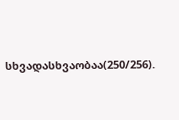სხვადასხვაობაა(250/256).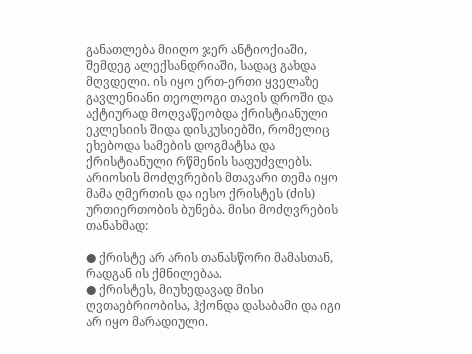განათლება მიიღო ჯერ ანტიოქიაში, შემდეგ ალექსანდრიაში, სადაც გახდა მღვდელი. ის იყო ერთ-ერთი ყველაზე გავლენიანი თეოლოგი თავის დროში და აქტიურად მოღვაწეობდა ქრისტიანული ეკლესიის შიდა დისკუსიებში, რომელიც ეხებოდა სამების დოგმატსა და ქრისტიანული რწმენის საფუძვლებს. არიოსის მოძღვრების მთავარი თემა იყო მამა ღმერთის და იესო ქრისტეს (ძის) ურთიერთობის ბუნება. მისი მოძღვრების თანახმად:

● ქრისტე არ არის თანასწორი მამასთან, რადგან ის ქმნილებაა.
● ქრისტეს, მიუხედავად მისი ღვთაებრიობისა, ჰქონდა დასაბამი და იგი არ იყო მარადიული.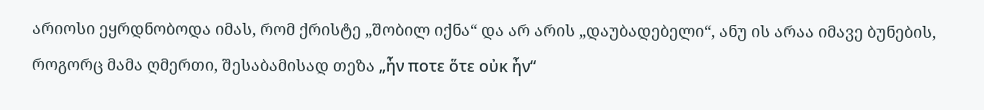არიოსი ეყრდნობოდა იმას, რომ ქრისტე „შობილ იქნა“ და არ არის „დაუბადებელი“, ანუ ის არაა იმავე ბუნების, როგორც მამა ღმერთი, შესაბამისად თეზა „ἦν ποτε ὅτε οὐκ ἦν“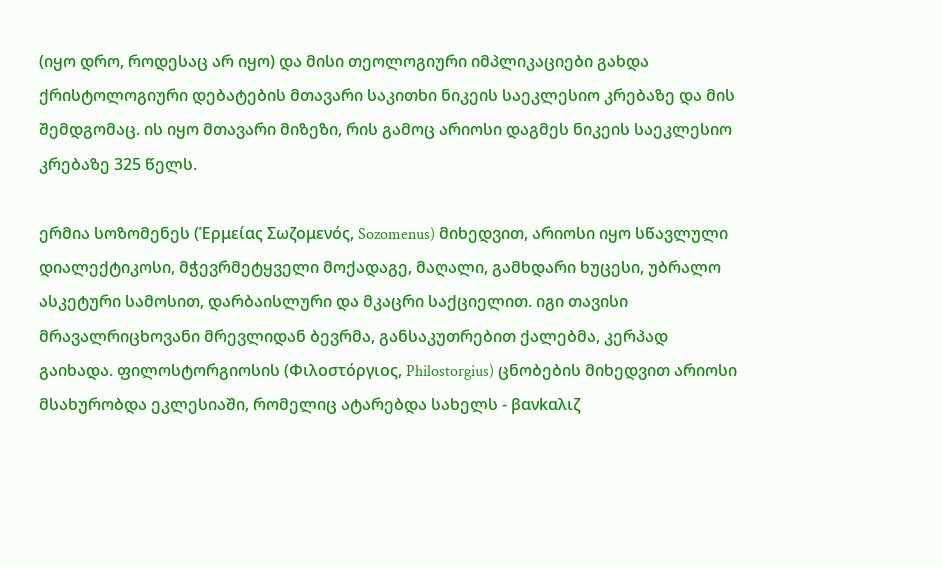(იყო დრო, როდესაც არ იყო) და მისი თეოლოგიური იმპლიკაციები გახდა ქრისტოლოგიური დებატების მთავარი საკითხი ნიკეის საეკლესიო კრებაზე და მის შემდგომაც. ის იყო მთავარი მიზეზი, რის გამოც არიოსი დაგმეს ნიკეის საეკლესიო კრებაზე 325 წელს.

ერმია სოზომენეს (Ἑρμείας Σωζομενός, Sozomenus) მიხედვით, არიოსი იყო სწავლული დიალექტიკოსი, მჭევრმეტყველი მოქადაგე, მაღალი, გამხდარი ხუცესი, უბრალო ასკეტური სამოსით, დარბაისლური და მკაცრი საქციელით. იგი თავისი მრავალრიცხოვანი მრევლიდან ბევრმა, განსაკუთრებით ქალებმა, კერპად გაიხადა. ფილოსტორგიოსის (Φιλοστόργιος, Philostorgius) ცნობების მიხედვით არიოსი მსახურობდა ეკლესიაში, რომელიც ატარებდა სახელს - βανkαλιζ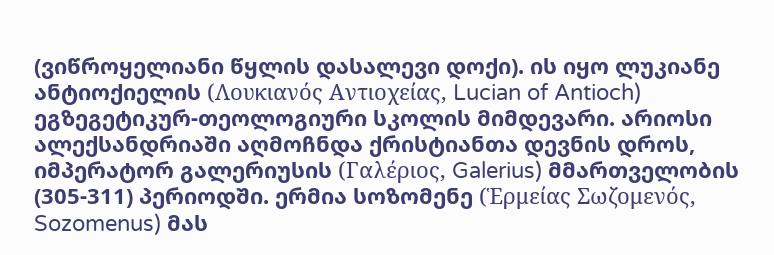(ვიწროყელიანი წყლის დასალევი დოქი). ის იყო ლუკიანე ანტიოქიელის (Λουκιανός Αντιοχείας, Lucian of Antioch) ეგზეგეტიკურ-თეოლოგიური სკოლის მიმდევარი. არიოსი ალექსანდრიაში აღმოჩნდა ქრისტიანთა დევნის დროს, იმპერატორ გალერიუსის (Γαλέριος, Galerius) მმართველობის (305-311) პერიოდში. ერმია სოზომენე (Ἑρμείας Σωζομενός, Sozomenus) მას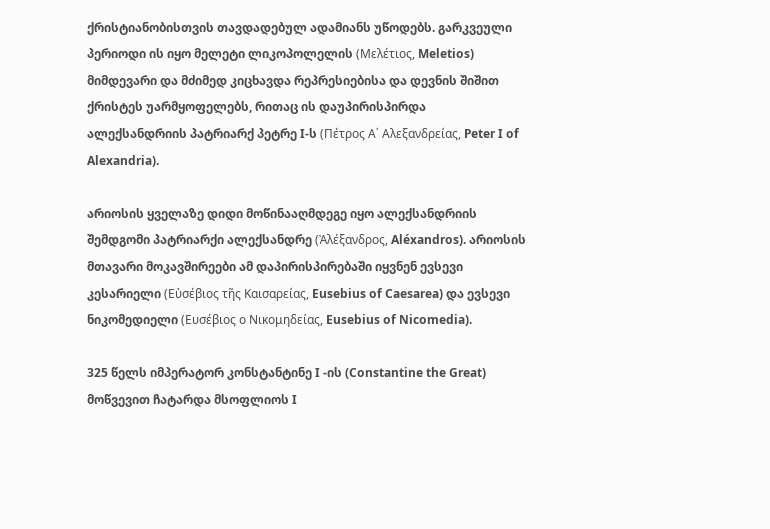ქრისტიანობისთვის თავდადებულ ადამიანს უწოდებს. გარკვეული პერიოდი ის იყო მელეტი ლიკოპოლელის (Μελέτιος, Meletios) მიმდევარი და მძიმედ კიცხავდა რეპრესიებისა და დევნის შიშით ქრისტეს უარმყოფელებს, რითაც ის დაუპირისპირდა ალექსანდრიის პატრიარქ პეტრე I-ს (Πέτρος Α΄ Αλεξανδρείας, Peter I of Alexandria).

არიოსის ყველაზე დიდი მოწინააღმდეგე იყო ალექსანდრიის შემდგომი პატრიარქი ალექსანდრე (Ἀλέξανδρος, Aléxandros). არიოსის მთავარი მოკავშირეები ამ დაპირისპირებაში იყვნენ ევსევი კესარიელი (Εὐσέβιος τῆς Καισαρείας, Eusebius of Caesarea) და ევსევი ნიკომედიელი (Ευσέβιος ο Νικομηδείας, Eusebius of Nicomedia).

325 წელს იმპერატორ კონსტანტინე I -ის (Constantine the Great) მოწვევით ჩატარდა მსოფლიოს I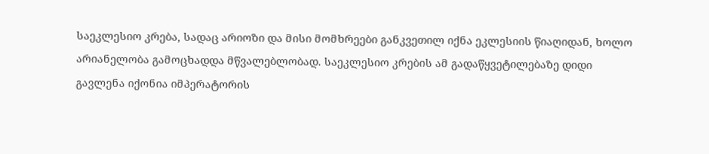საეკლესიო კრება, სადაც არიოზი და მისი მომხრეები განკვეთილ იქნა ეკლესიის წიაღიდან, ხოლო არიანელობა გამოცხადდა მწვალებლობად. საეკლესიო კრების ამ გადაწყვეტილებაზე დიდი გავლენა იქონია იმპერატორის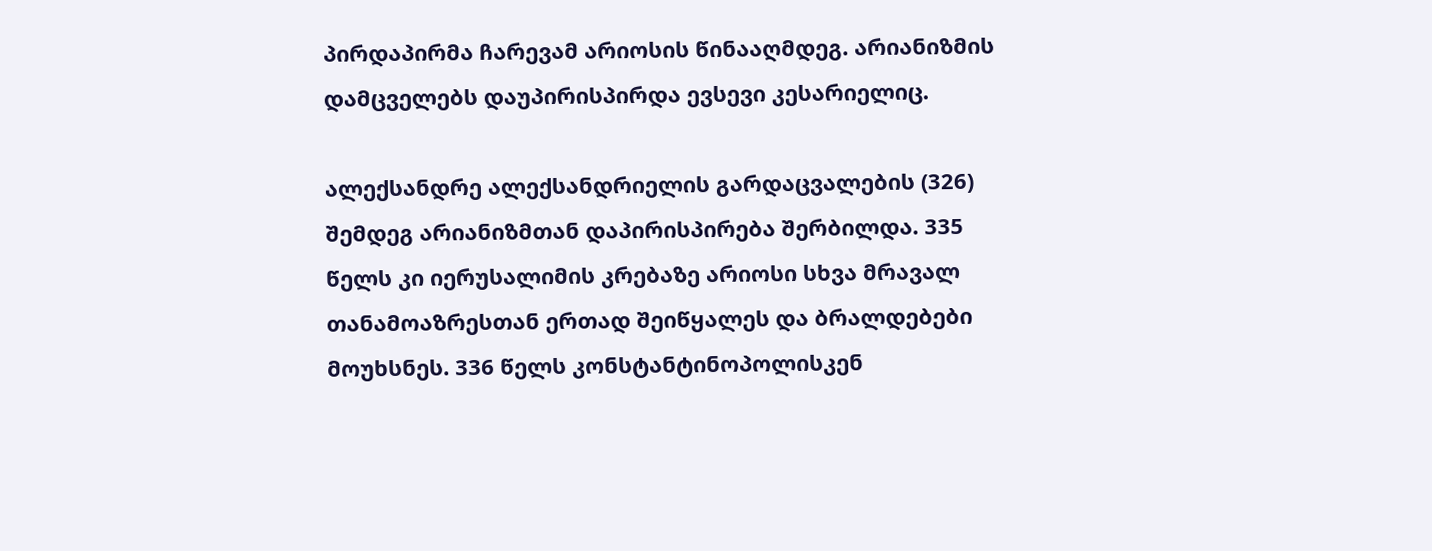პირდაპირმა ჩარევამ არიოსის წინააღმდეგ. არიანიზმის დამცველებს დაუპირისპირდა ევსევი კესარიელიც.

ალექსანდრე ალექსანდრიელის გარდაცვალების (326) შემდეგ არიანიზმთან დაპირისპირება შერბილდა. 335 წელს კი იერუსალიმის კრებაზე არიოსი სხვა მრავალ თანამოაზრესთან ერთად შეიწყალეს და ბრალდებები მოუხსნეს. 336 წელს კონსტანტინოპოლისკენ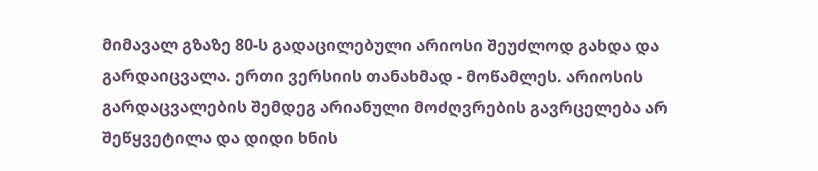მიმავალ გზაზე 80-ს გადაცილებული არიოსი შეუძლოდ გახდა და გარდაიცვალა. ერთი ვერსიის თანახმად - მოწამლეს. არიოსის გარდაცვალების შემდეგ არიანული მოძღვრების გავრცელება არ შეწყვეტილა და დიდი ხნის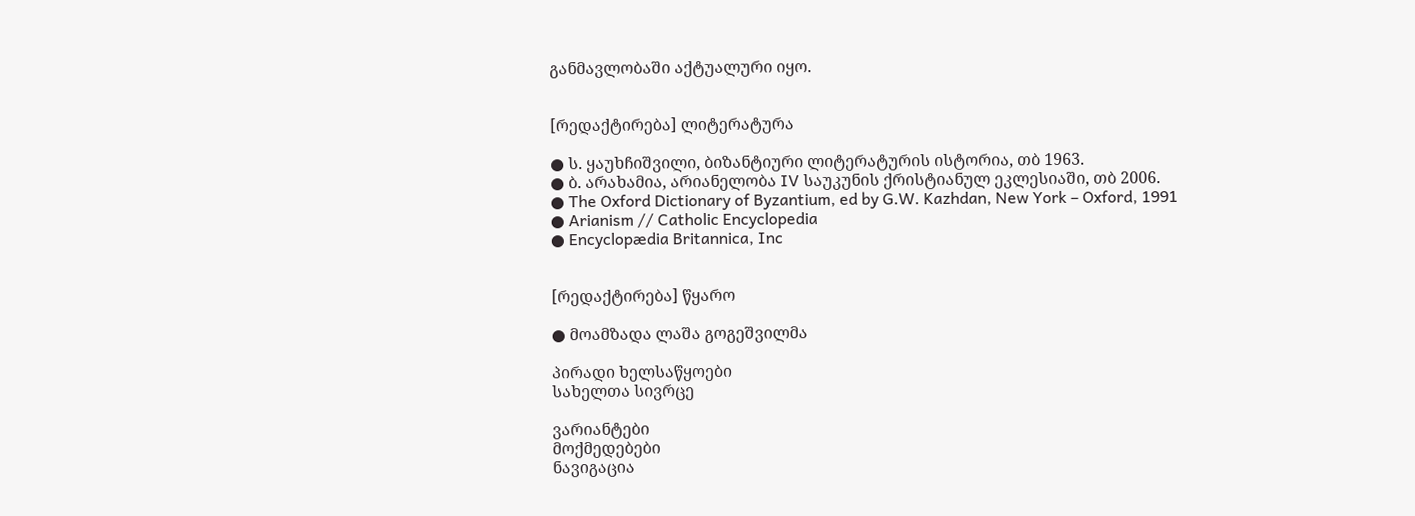განმავლობაში აქტუალური იყო.


[რედაქტირება] ლიტერატურა

● ს. ყაუხჩიშვილი, ბიზანტიური ლიტერატურის ისტორია, თბ 1963.
● ბ. არახამია, არიანელობა IV საუკუნის ქრისტიანულ ეკლესიაში, თბ 2006.
● The Oxford Dictionary of Byzantium, ed by G.W. Kazhdan, New York – Oxford, 1991
● Arianism // Catholic Encyclopedia
● Encyclopædia Britannica, Inc


[რედაქტირება] წყარო

● მოამზადა ლაშა გოგეშვილმა

პირადი ხელსაწყოები
სახელთა სივრცე

ვარიანტები
მოქმედებები
ნავიგაცია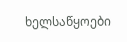ხელსაწყოები